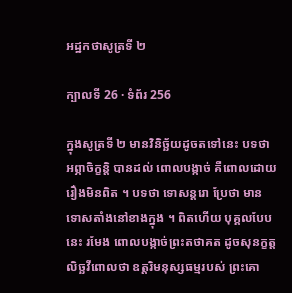អដ្ឋកថាសូត្រទី ២

ក្បាលទី 26 · ទំព័រ 256

ក្នុងសូត្រទី ២ មានវិនិច្ឆ័យដូចតទៅនេះ បទថា អព្ភាចិក្ខន្តិ បានដល់ ពោលបង្កាច់ គឺពោលដោយរឿងមិនពិត ។ បទថា ទោសន្តរោ ប្រែថា មានទោសតាំងនៅខាងក្នុង ។ ពិតហើយ បុគ្គលបែបនេះ រមែង ពោលបង្កាច់ព្រះតថាគត ដូចសុនក្ខត្តលិច្ឆវីពោលថា ឧត្តរិមនុស្សធម្មរបស់ ព្រះគោ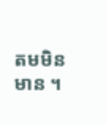តមមិនមាន ។